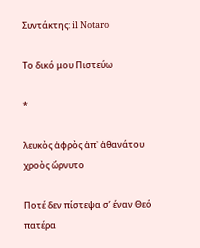Συντάκτης: il Notaro

Το δικό μου Πιστεύω

*

λευκὸς ἀφρὸς ἀπ᾽ ἀθανάτου χροὸς ὤρνυτο

Ποτέ δεν πίστεψα σ’ έναν Θεό πατέρα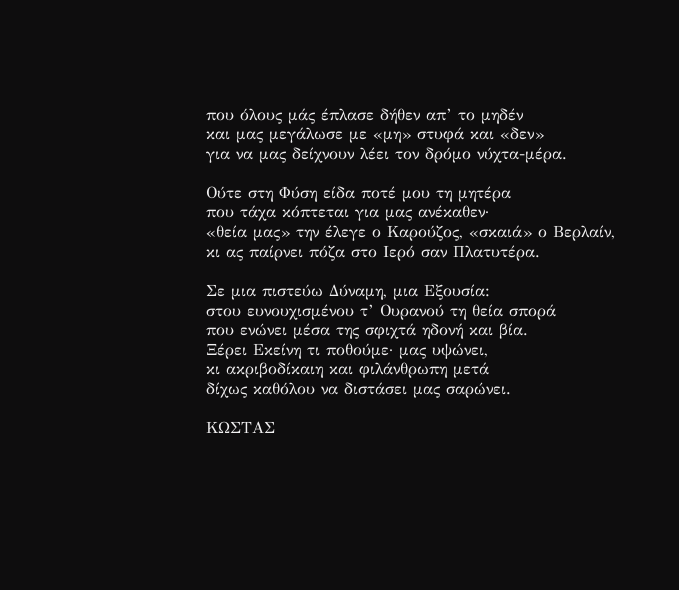που όλους μάς έπλασε δήθεν απ’ το μηδέν
και μας μεγάλωσε με «μη» στυφά και «δεν»
για να μας δείχνουν λέει τον δρόμο νύχτα-μέρα.

Ούτε στη Φύση είδα ποτέ μου τη μητέρα
που τάχα κόπτεται για μας ανέκαθεν·
«θεία μας» την έλεγε ο Καρούζος, «σκαιά» ο Βερλαίν,
κι ας παίρνει πόζα στο Ιερό σαν Πλατυτέρα.

Σε μια πιστεύω Δύναμη, μια Εξουσία:
στου ευνουχισμένου τ’ Ουρανού τη θεία σπορά
που ενώνει μέσα της σφιχτά ηδονή και βία.
Ξέρει Εκείνη τι ποθούμε· μας υψώνει,
κι ακριβοδίκαιη και φιλάνθρωπη μετά
δίχως καθόλου να διστάσει μας σαρώνει.

ΚΩΣΤΑΣ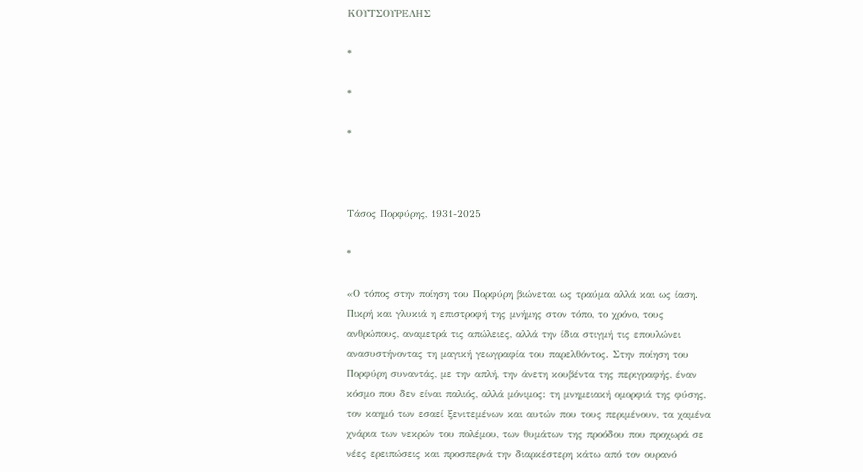ΚΟΥΤΣΟΥΡΕΛΗΣ

*

*

*



Τάσος Πορφύρης, 1931-2025

*

«Ο τόπος στην ποίηση του Πορφύρη βιώνεται ως τραύμα αλλά και ως ίαση. Πικρή και γλυκιά η επιστροφή της μνήμης στον τόπο, το χρόνο, τους ανθρώπους, αναμετρά τις απώλειες, αλλά την ίδια στιγμή τις επουλώνει ανασυστήνοντας τη μαγική γεωγραφία του παρελθόντος. Στην ποίηση του Πορφύρη συναντάς, με την απλή, την άνετη κουβέντα της περιγραφής, έναν κόσμο που δεν είναι παλιός, αλλά μόνιμος: τη μνημειακή ομορφιά της φύσης, τον καημό των εσαεί ξενιτεμένων και αυτών που τους περιμένουν, τα χαμένα χνάρια των νεκρών του πολέμου, των θυμάτων της προόδου που προχωρά σε νέες ερειπώσεις και προσπερνά την διαρκέστερη κάτω από τον ουρανό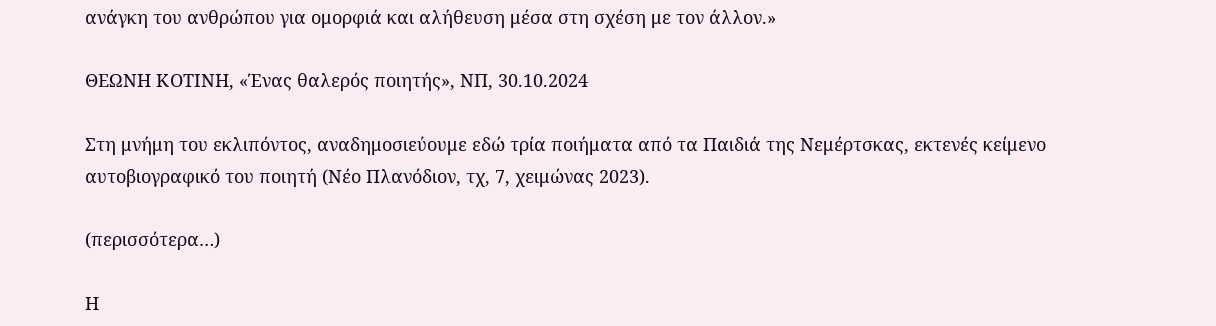ανάγκη του ανθρώπου για ομορφιά και αλήθευση μέσα στη σχέση με τον άλλον.»

ΘΕΩΝΗ ΚΟΤΙΝΗ, «Ένας θαλερός ποιητής», ΝΠ, 30.10.2024

Στη μνήμη του εκλιπόντος, αναδημοσιεύουμε εδώ τρία ποιήματα από τα Παιδιά της Νεμέρτσκας, εκτενές κείμενο αυτοβιογραφικό του ποιητή (Νέο Πλανόδιον, τχ, 7, χειμώνας 2023).

(περισσότερα…)

Η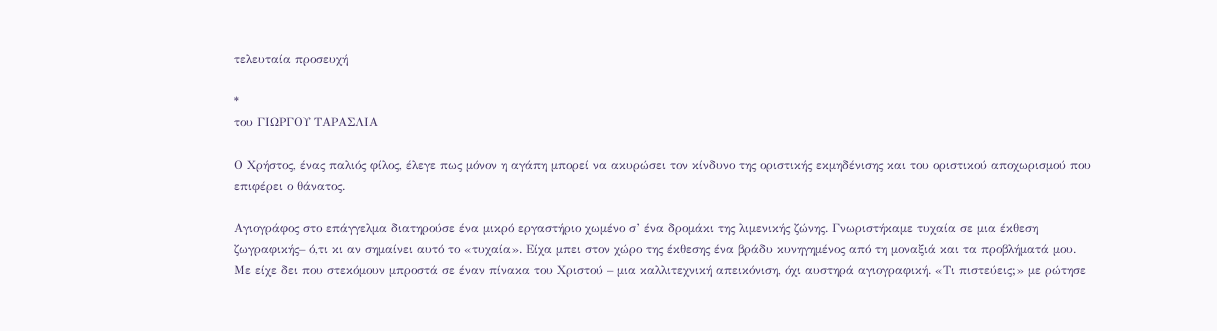τελευταία προσευχή

*
του ΓΙΩΡΓΟΥ ΤΑΡΑΣΛΙΑ

Ο Χρήστος, ένας παλιός φίλος, έλεγε πως μόνον η αγάπη μπορεί να ακυρώσει τον κίνδυνο της οριστικής εκμηδένισης και του οριστικού αποχωρισμού που επιφέρει ο θάνατος.

Αγιογράφος στο επάγγελμα διατηρούσε ένα μικρό εργαστήριο χωμένο σ’ ένα δρομάκι της λιμενικής ζώνης. Γνωριστήκαμε τυχαία σε μια έκθεση ζωγραφικής– ό,τι κι αν σημαίνει αυτό το «τυχαία». Είχα μπει στον χώρο της έκθεσης ένα βράδυ κυνηγημένος από τη μοναξιά και τα προβλήματά μου. Με είχε δει που στεκόμουν μπροστά σε έναν πίνακα του Χριστού – μια καλλιτεχνική απεικόνιση, όχι αυστηρά αγιογραφική. «Τι πιστεύεις;» με ρώτησε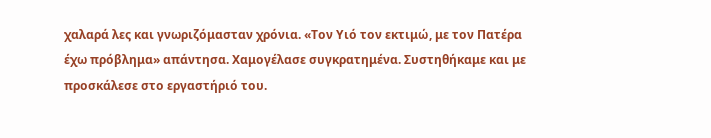χαλαρά λες και γνωριζόμασταν χρόνια. «Τον Υιό τον εκτιμώ, με τον Πατέρα έχω πρόβλημα» απάντησα. Χαμογέλασε συγκρατημένα. Συστηθήκαμε και με προσκάλεσε στο εργαστήριό του.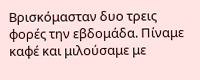Βρισκόμασταν δυο τρεις φορές την εβδομάδα. Πίναμε καφέ και μιλούσαμε με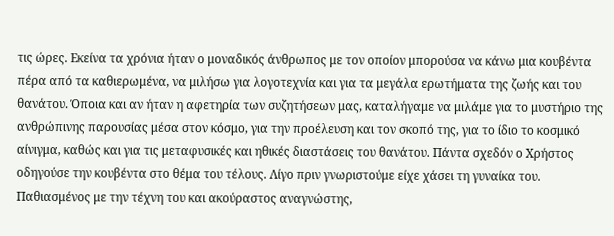τις ώρες. Εκείνα τα χρόνια ήταν ο μοναδικός άνθρωπος με τον οποίον μπορούσα να κάνω μια κουβέντα πέρα από τα καθιερωμένα, να μιλήσω για λογοτεχνία και για τα μεγάλα ερωτήματα της ζωής και του θανάτου. Όποια και αν ήταν η αφετηρία των συζητήσεων μας, καταλήγαμε να μιλάμε για το μυστήριο της ανθρώπινης παρουσίας μέσα στον κόσμο, για την προέλευση και τον σκοπό της, για το ίδιο το κοσμικό αίνιγμα, καθώς και για τις μεταφυσικές και ηθικές διαστάσεις του θανάτου. Πάντα σχεδόν ο Χρήστος οδηγούσε την κουβέντα στο θέμα του τέλους. Λίγο πριν γνωριστούμε είχε χάσει τη γυναίκα του. Παθιασμένος με την τέχνη του και ακούραστος αναγνώστης,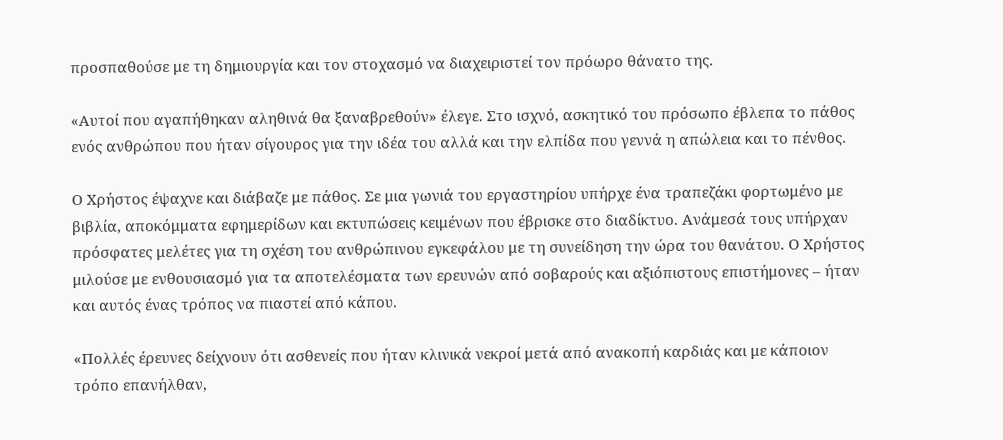προσπαθούσε με τη δημιουργία και τον στοχασμό να διαχειριστεί τον πρόωρο θάνατο της.

«Αυτοί που αγαπήθηκαν αληθινά θα ξαναβρεθούν» έλεγε. Στο ισχνό, ασκητικό του πρόσωπο έβλεπα το πάθος ενός ανθρώπου που ήταν σίγουρος για την ιδέα του αλλά και την ελπίδα που γεννά η απώλεια και το πένθος.

Ο Χρήστος έψαχνε και διάβαζε με πάθος. Σε μια γωνιά του εργαστηρίου υπήρχε ένα τραπεζάκι φορτωμένο με βιβλία, αποκόμματα εφημερίδων και εκτυπώσεις κειμένων που έβρισκε στο διαδίκτυο. Ανάμεσά τους υπήρχαν πρόσφατες μελέτες για τη σχέση του ανθρώπινου εγκεφάλου με τη συνείδηση την ώρα του θανάτου. Ο Χρήστος μιλούσε με ενθουσιασμό για τα αποτελέσματα των ερευνών από σοβαρούς και αξιόπιστους επιστήμονες – ήταν και αυτός ένας τρόπος να πιαστεί από κάπου.

«Πολλές έρευνες δείχνουν ότι ασθενείς που ήταν κλινικά νεκροί μετά από ανακοπή καρδιάς και με κάποιον τρόπο επανήλθαν,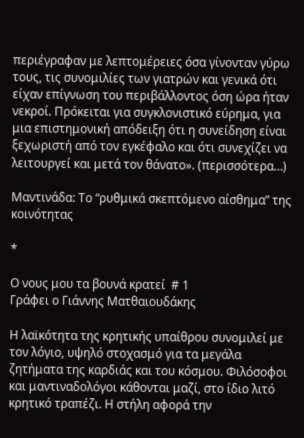περιέγραφαν με λεπτομέρειες όσα γίνονταν γύρω τους, τις συνομιλίες των γιατρών και γενικά ότι είχαν επίγνωση του περιβάλλοντος όση ώρα ήταν νεκροί. Πρόκειται για συγκλονιστικό εύρημα, για μια επιστημονική απόδειξη ότι η συνείδηση είναι ξεχωριστή από τον εγκέφαλο και ότι συνεχίζει να λειτουργεί και μετά τον θάνατο». (περισσότερα…)

Μαντινάδα: Το “ρυθμικά σκεπτόμενο αίσθημα” της κοινότητας

*

Ο νους μου τα βουνά κρατεί  # 1
Γράφει ο Γιάννης Ματθαιουδάκης

Η λαϊκότητα της κρητικής υπαίθρου συνομιλεί με τον λόγιο, υψηλό στοχασμό για τα μεγάλα ζητήματα της καρδιάς και του κόσμου. Φιλόσοφοι και μαντιναδολόγοι κάθονται μαζί, στο ίδιο λιτό κρητικό τραπέζι. Η στήλη αφορά την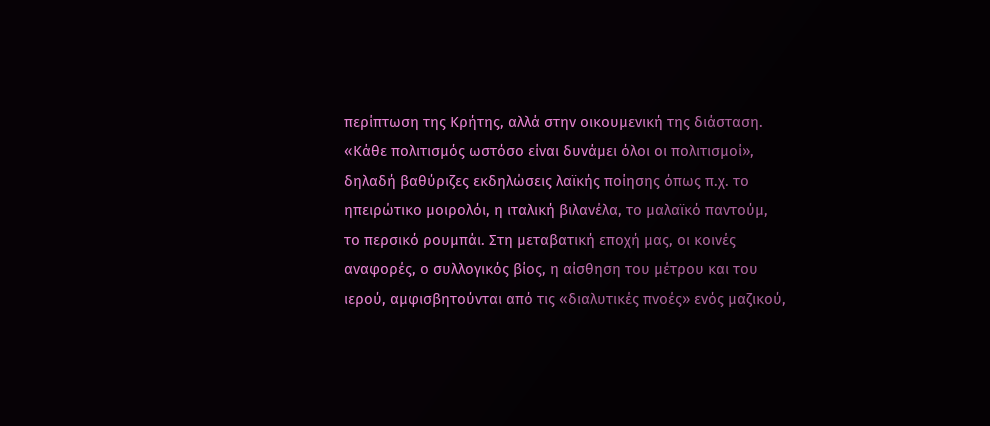περίπτωση της Κρήτης, αλλά στην οικουμενική της διάσταση. «Κάθε πολιτισμός ωστόσο είναι δυνάμει όλοι οι πολιτισμοί», δηλαδή βαθύριζες εκδηλώσεις λαϊκής ποίησης όπως π.χ. το ηπειρώτικο μοιρολόι, η ιταλική βιλανέλα, το μαλαϊκό παντούμ, το περσικό ρουμπάι. Στη μεταβατική εποχή μας, οι κοινές αναφορές, ο συλλογικός βίος, η αίσθηση του μέτρου και του ιερού, αμφισβητούνται από τις «διαλυτικές πνοές» ενός μαζικού,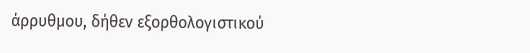άρρυθμου, δήθεν εξορθολογιστικού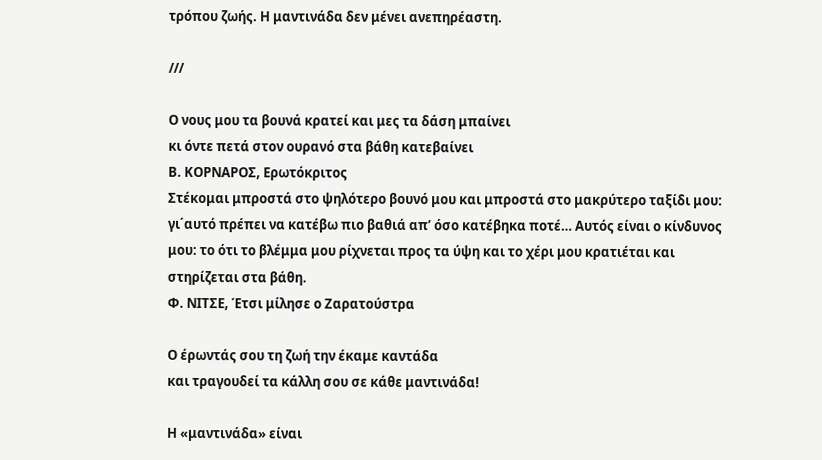τρόπου ζωής. Η μαντινάδα δεν μένει ανεπηρέαστη.

///

Ο νους μου τα βουνά κρατεί και μες τα δάση μπαίνει
κι όντε πετά στον ουρανό στα βάθη κατεβαίνει
Β. ΚΟΡΝΑΡΟΣ, Ερωτόκριτος
Στέκομαι μπροστά στο ψηλότερο βουνό μου και μπροστά στο μακρύτερο ταξίδι μου: γι΄αυτό πρέπει να κατέβω πιο βαθιά απ’ όσο κατέβηκα ποτέ… Αυτός είναι ο κίνδυνος μου: το ότι το βλέμμα μου ρίχνεται προς τα ύψη και το χέρι μου κρατιέται και στηρίζεται στα βάθη.
Φ. ΝΙΤΣΕ, Έτσι μίλησε ο Ζαρατούστρα

Ο έρωντάς σου τη ζωή την έκαμε καντάδα
και τραγουδεί τα κάλλη σου σε κάθε μαντινάδα!

Η «μαντινάδα» είναι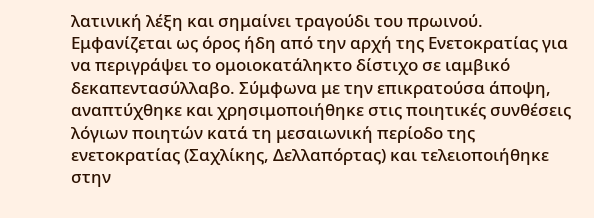λατινική λέξη και σημαίνει τραγούδι του πρωινού. Εμφανίζεται ως όρος ήδη από την αρχή της Ενετοκρατίας για να περιγράψει το ομοιοκατάληκτο δίστιχο σε ιαμβικό δεκαπεντασύλλαβο. Σύμφωνα με την επικρατούσα άποψη, αναπτύχθηκε και χρησιμοποιήθηκε στις ποιητικές συνθέσεις λόγιων ποιητών κατά τη μεσαιωνική περίοδο της ενετοκρατίας (Σαχλίκης, Δελλαπόρτας) και τελειοποιήθηκε στην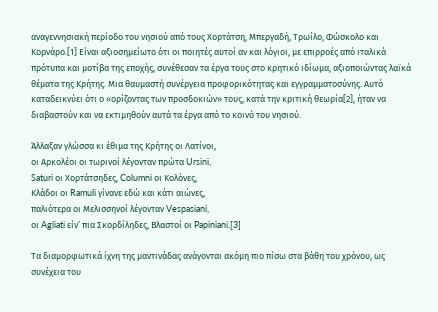αναγεννησιακή περίοδο του νησιού από τους Χορτάτση, Μπεργαδή, Τρωίλο, Φώσκολο και Κορνάρο.[1] Είναι αξιοσημείωτο ότι οι ποιητές αυτοί αν και λόγιοι, με επιρροές από ιταλικά πρότυπα και μοτίβα της εποχής, συνέθεσαν τα έργα τους στο κρητικό ιδίωμα, αξιοποιώντας λαϊκά θέματα της Κρήτης. Μια θαυμαστή συνέργεια προφορικότητας και εγγραμματοσύνης. Αυτό καταδεικνύει ότι ο «ορίζοντας των προσδοκιών» τους, κατά την κριτική θεωρία[2], ήταν να διαβαστούν και να εκτιμηθούν αυτά τα έργα από το κοινό του νησιού.

Άλλαξαν γλώσσα κι έθιμα της Κρήτης οι Λατίνοι,
οι Αρκολέοι οι τωρινοί λέγονταν πρώτα Ursini,
Saturi οι Χορτάτσηδες, Columni οι Κολόνες,
Κλάδοι οι Ramuli γίνανε εδώ και κάτι αιώνες,
παλιότερα οι Μελισσηνοί λέγονταν Vespasiani,
οι Agliati είν’ πια Σκορδίληδες, Βλαστοί οι Papiniani.[3]

Τα διαμορφωτικά ίχνη της μαντινάδας ανάγονται ακόμη πιο πίσω στα βάθη του χρόνου, ως συνέχεια του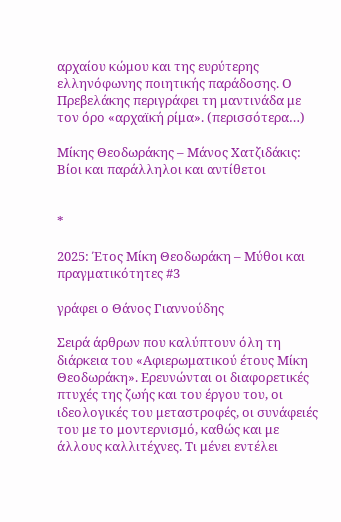αρχαίου κώμου και της ευρύτερης ελληνόφωνης ποιητικής παράδοσης. Ο Πρεβελάκης περιγράφει τη μαντινάδα με τον όρο «αρχαϊκή ρίμα». (περισσότερα…)

Μίκης Θεοδωράκης – Μάνος Χατζιδάκις: Βίοι και παράλληλοι και αντίθετοι


*

2025: Έτος Μίκη Θεοδωράκη – Μύθοι και πραγματικότητες #3

γράφει ο Θάνος Γιαννούδης

Σειρά άρθρων που καλύπτουν όλη τη διάρκεια του «Αφιερωματικού έτους Μίκη Θεοδωράκη». Ερευνώνται οι διαφορετικές πτυχές της ζωής και του έργου του, οι ιδεολογικές του μεταστροφές, οι συνάφειές του με το μοντερνισμό, καθώς και με άλλους καλλιτέχνες. Τι μένει εντέλει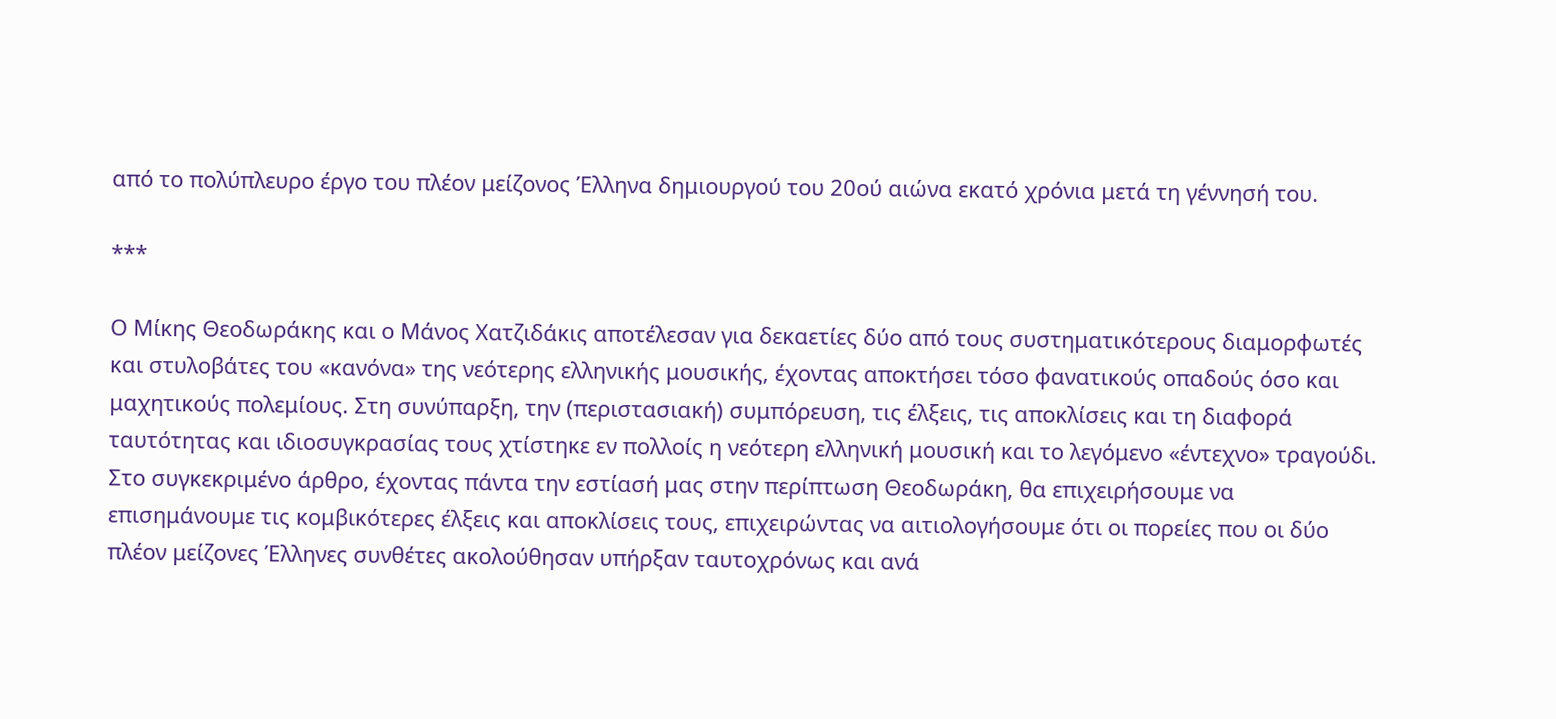από το πολύπλευρο έργο του πλέον μείζονος Έλληνα δημιουργού του 20ού αιώνα εκατό χρόνια μετά τη γέννησή του.

***

Ο Μίκης Θεοδωράκης και ο Μάνος Χατζιδάκις αποτέλεσαν για δεκαετίες δύο από τους συστηματικότερους διαμορφωτές και στυλοβάτες του «κανόνα» της νεότερης ελληνικής μουσικής, έχοντας αποκτήσει τόσο φανατικούς οπαδούς όσο και μαχητικούς πολεμίους. Στη συνύπαρξη, την (περιστασιακή) συμπόρευση, τις έλξεις, τις αποκλίσεις και τη διαφορά ταυτότητας και ιδιοσυγκρασίας τους χτίστηκε εν πολλοίς η νεότερη ελληνική μουσική και το λεγόμενο «έντεχνο» τραγούδι. Στο συγκεκριμένο άρθρο, έχοντας πάντα την εστίασή μας στην περίπτωση Θεοδωράκη, θα επιχειρήσουμε να επισημάνουμε τις κομβικότερες έλξεις και αποκλίσεις τους, επιχειρώντας να αιτιολογήσουμε ότι οι πορείες που οι δύο πλέον μείζονες Έλληνες συνθέτες ακολούθησαν υπήρξαν ταυτοχρόνως και ανά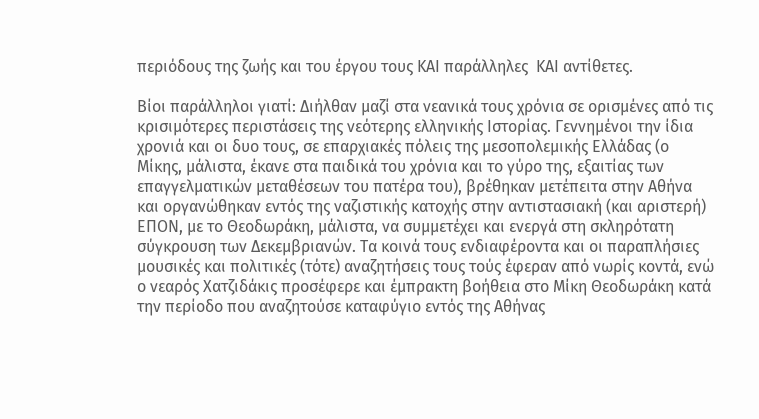περιόδους της ζωής και του έργου τους ΚΑΙ παράλληλες  ΚΑΙ αντίθετες.

Βίοι παράλληλοι γιατί: Διήλθαν μαζί στα νεανικά τους χρόνια σε ορισμένες από τις κρισιμότερες περιστάσεις της νεότερης ελληνικής Ιστορίας. Γεννημένοι την ίδια χρονιά και οι δυο τους, σε επαρχιακές πόλεις της μεσοπολεμικής Ελλάδας (ο Μίκης, μάλιστα, έκανε στα παιδικά του χρόνια και το γύρο της, εξαιτίας των επαγγελματικών μεταθέσεων του πατέρα του), βρέθηκαν μετέπειτα στην Αθήνα και οργανώθηκαν εντός της ναζιστικής κατοχής στην αντιστασιακή (και αριστερή) ΕΠΟΝ, με το Θεοδωράκη, μάλιστα, να συμμετέχει και ενεργά στη σκληρότατη σύγκρουση των Δεκεμβριανών. Τα κοινά τους ενδιαφέροντα και οι παραπλήσιες μουσικές και πολιτικές (τότε) αναζητήσεις τους τούς έφεραν από νωρίς κοντά, ενώ ο νεαρός Χατζιδάκις προσέφερε και έμπρακτη βοήθεια στο Μίκη Θεοδωράκη κατά την περίοδο που αναζητούσε καταφύγιο εντός της Αθήνας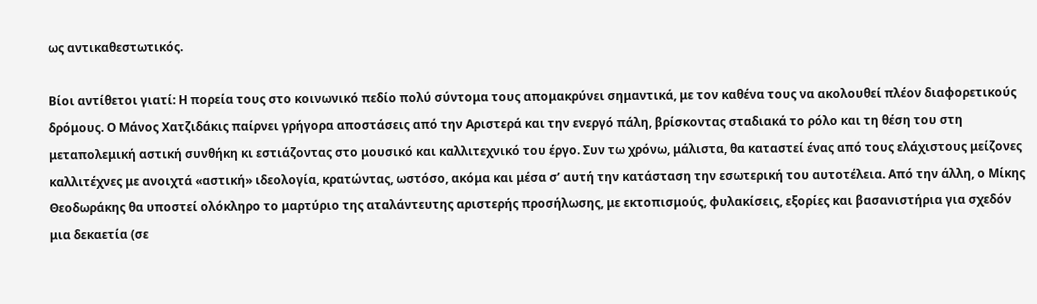ως αντικαθεστωτικός.

Βίοι αντίθετοι γιατί: Η πορεία τους στο κοινωνικό πεδίο πολύ σύντομα τους απομακρύνει σημαντικά, με τον καθένα τους να ακολουθεί πλέον διαφορετικούς δρόμους. Ο Μάνος Χατζιδάκις παίρνει γρήγορα αποστάσεις από την Αριστερά και την ενεργό πάλη, βρίσκοντας σταδιακά το ρόλο και τη θέση του στη μεταπολεμική αστική συνθήκη κι εστιάζοντας στο μουσικό και καλλιτεχνικό του έργο. Συν τω χρόνω, μάλιστα, θα καταστεί ένας από τους ελάχιστους μείζονες καλλιτέχνες με ανοιχτά «αστική» ιδεολογία, κρατώντας, ωστόσο, ακόμα και μέσα σ’ αυτή την κατάσταση την εσωτερική του αυτοτέλεια. Από την άλλη, ο Μίκης Θεοδωράκης θα υποστεί ολόκληρο το μαρτύριο της αταλάντευτης αριστερής προσήλωσης, με εκτοπισμούς, φυλακίσεις, εξορίες και βασανιστήρια για σχεδόν μια δεκαετία (σε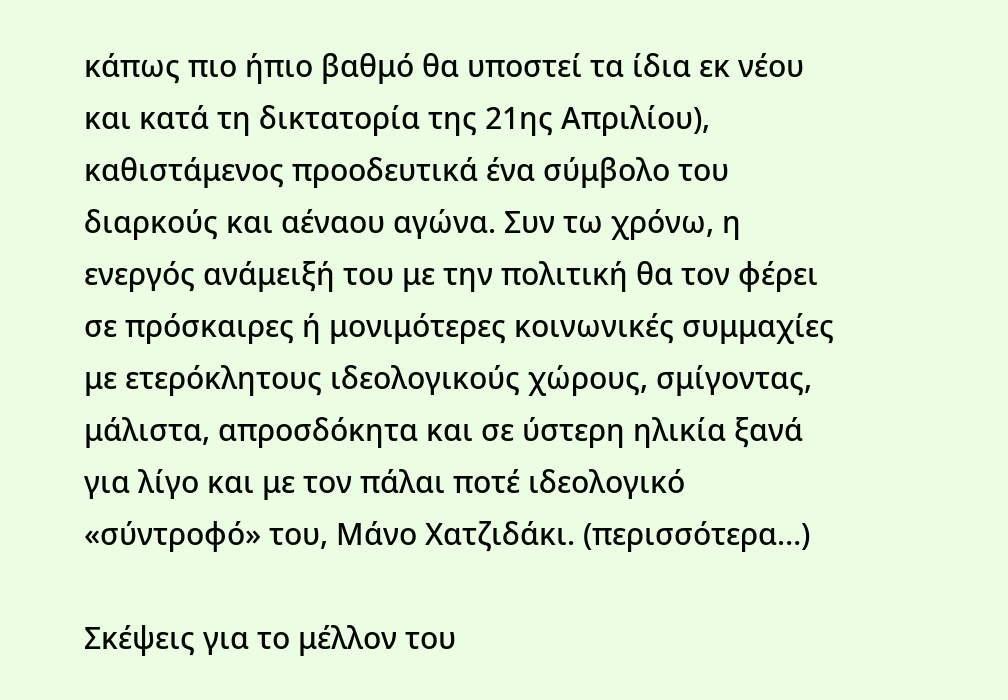κάπως πιο ήπιο βαθμό θα υποστεί τα ίδια εκ νέου και κατά τη δικτατορία της 21ης Απριλίου), καθιστάμενος προοδευτικά ένα σύμβολο του διαρκούς και αέναου αγώνα. Συν τω χρόνω, η ενεργός ανάμειξή του με την πολιτική θα τον φέρει σε πρόσκαιρες ή μονιμότερες κοινωνικές συμμαχίες με ετερόκλητους ιδεολογικούς χώρους, σμίγοντας, μάλιστα, απροσδόκητα και σε ύστερη ηλικία ξανά για λίγο και με τον πάλαι ποτέ ιδεολογικό «σύντροφό» του, Μάνο Χατζιδάκι. (περισσότερα…)

Σκέψεις για το μέλλον του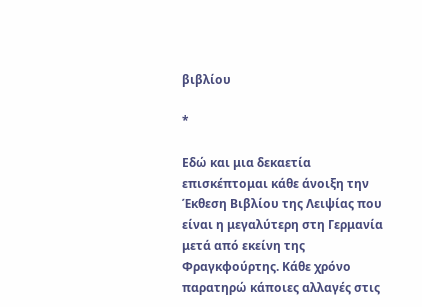βιβλίου

*

Εδώ και μια δεκαετία επισκέπτομαι κάθε άνοιξη την Έκθεση Βιβλίου της Λειψίας που είναι η μεγαλύτερη στη Γερμανία μετά από εκείνη της Φραγκφούρτης. Κάθε χρόνο παρατηρώ κάποιες αλλαγές στις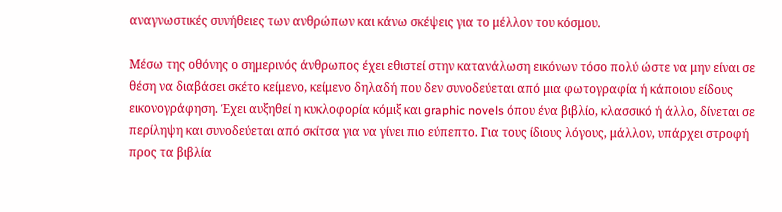αναγνωστικές συνήθειες των ανθρώπων και κάνω σκέψεις για το μέλλον του κόσμου.

Μέσω της οθόνης ο σημερινός άνθρωπος έχει εθιστεί στην κατανάλωση εικόνων τόσο πολύ ώστε να μην είναι σε θέση να διαβάσει σκέτο κείμενο, κείμενο δηλαδή που δεν συνοδεύεται από μια φωτογραφία ή κάποιου είδους εικονογράφηση. Έχει αυξηθεί η κυκλοφορία κόμιξ και graphic novels όπου ένα βιβλίο, κλασσικό ή άλλο, δίνεται σε περίληψη και συνοδεύεται από σκίτσα για να γίνει πιο εύπεπτο. Για τους ίδιους λόγους, μάλλον, υπάρχει στροφή προς τα βιβλία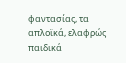φαντασίας, τα απλοϊκά, ελαφρώς παιδικά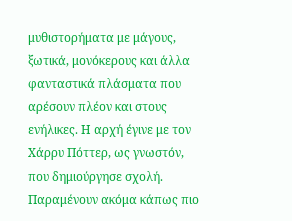μυθιστορήματα με μάγους, ξωτικά, μονόκερους και άλλα φανταστικά πλάσματα που αρέσουν πλέον και στους ενήλικες. Η αρχή έγινε με τον Χάρρυ Πόττερ, ως γνωστόν, που δημιούργησε σχολή. Παραμένουν ακόμα κάπως πιο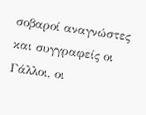σοβαροί αναγνώστες και συγγραφείς οι Γάλλοι, οι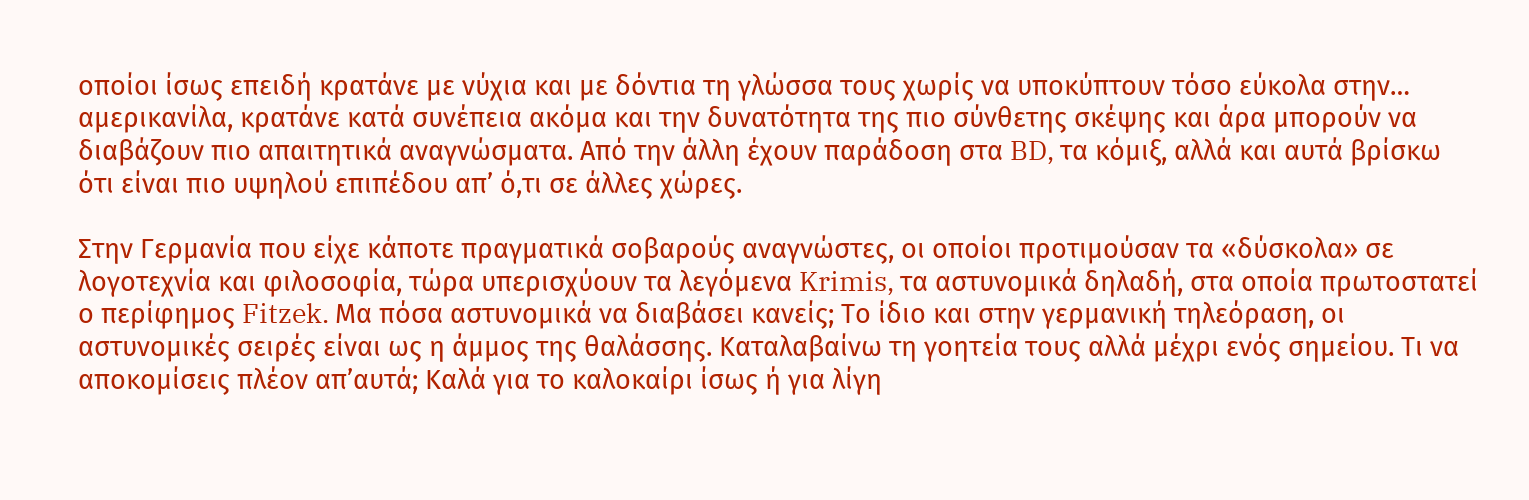οποίοι ίσως επειδή κρατάνε με νύχια και με δόντια τη γλώσσα τους χωρίς να υποκύπτουν τόσο εύκολα στην… αμερικανίλα, κρατάνε κατά συνέπεια ακόμα και την δυνατότητα της πιο σύνθετης σκέψης και άρα μπορούν να διαβάζουν πιο απαιτητικά αναγνώσματα. Από την άλλη έχουν παράδοση στα BD, τα κόμιξ, αλλά και αυτά βρίσκω ότι είναι πιο υψηλού επιπέδου απ’ ό,τι σε άλλες χώρες.

Στην Γερμανία που είχε κάποτε πραγματικά σοβαρούς αναγνώστες, οι οποίοι προτιμούσαν τα «δύσκολα» σε λογοτεχνία και φιλοσοφία, τώρα υπερισχύουν τα λεγόμενα Krimis, τα αστυνομικά δηλαδή, στα οποία πρωτοστατεί ο περίφημος Fitzek. Μα πόσα αστυνομικά να διαβάσει κανείς; Το ίδιο και στην γερμανική τηλεόραση, οι αστυνομικές σειρές είναι ως η άμμος της θαλάσσης. Καταλαβαίνω τη γοητεία τους αλλά μέχρι ενός σημείου. Τι να αποκομίσεις πλέον απ’αυτά; Καλά για το καλοκαίρι ίσως ή για λίγη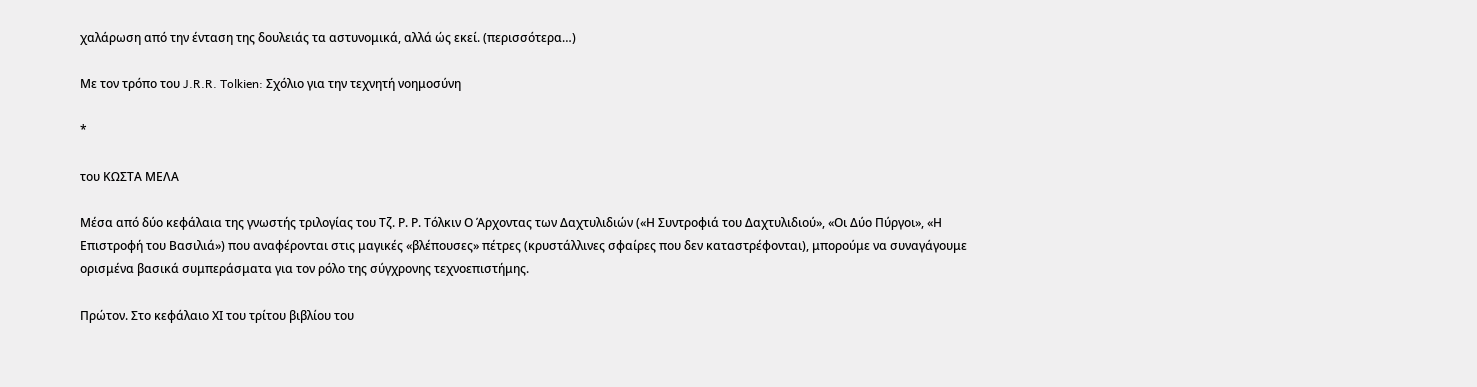χαλάρωση από την ένταση της δουλειάς τα αστυνομικά, αλλά ώς εκεί. (περισσότερα…)

Με τον τρόπο του J.R.R. Tolkien: Σχόλιο για την τεχνητή νοημοσύνη

*

του ΚΩΣΤΑ ΜΕΛΑ

Μέσα από δύο κεφάλαια της γνωστής τριλογίας του Τζ. Ρ. Ρ. Τόλκιν Ο Άρχοντας των Δαχτυλιδιών («Η Συντροφιά του Δαχτυλιδιού», «Οι Δύο Πύργοι», «Η Επιστροφή του Βασιλιά») που αναφέρονται στις μαγικές «βλέπουσες» πέτρες (κρυστάλλινες σφαίρες που δεν καταστρέφονται), μπορούμε να συναγάγουμε ορισμένα βασικά συμπεράσματα για τον ρόλο της σύγχρονης τεχνοεπιστήμης.

Πρώτον. Στο κεφάλαιο ΧΙ του τρίτου βιβλίου του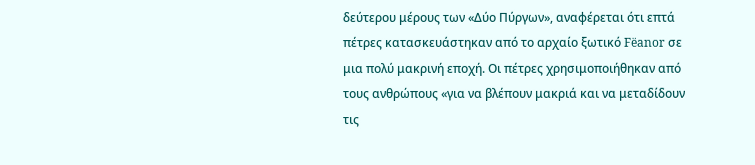δεύτερου μέρους των «Δύο Πύργων», αναφέρεται ότι επτά πέτρες κατασκευάστηκαν από το αρχαίο ξωτικό Fëanor σε μια πολύ μακρινή εποχή. Οι πέτρες χρησιμοποιήθηκαν από τους ανθρώπους «για να βλέπουν μακριά και να μεταδίδουν τις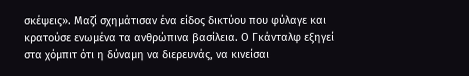σκέψεις». Μαζί σχημάτισαν ένα είδος δικτύου που φύλαγε και κρατούσε ενωμένα τα ανθρώπινα βασίλεια. Ο Γκάνταλφ εξηγεί στα χόμπιτ ότι η δύναμη να διερευνάς, να κινείσαι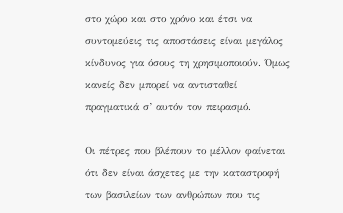στο χώρο και στο χρόνο και έτσι να συντομεύεις τις αποστάσεις είναι μεγάλος κίνδυνος για όσους τη χρησιμοποιούν. Όμως κανείς δεν μπορεί να αντισταθεί πραγματικά σ’ αυτόν τον πειρασμό.

Οι πέτρες που βλέπουν το μέλλον φαίνεται ότι δεν είναι άσχετες με την καταστροφή των βασιλείων των ανθρώπων που τις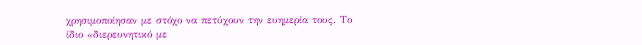χρησιμοποίησαν με στόχο να πετύχουν την ευημερία τους. Το ίδιο «διερευνητικό με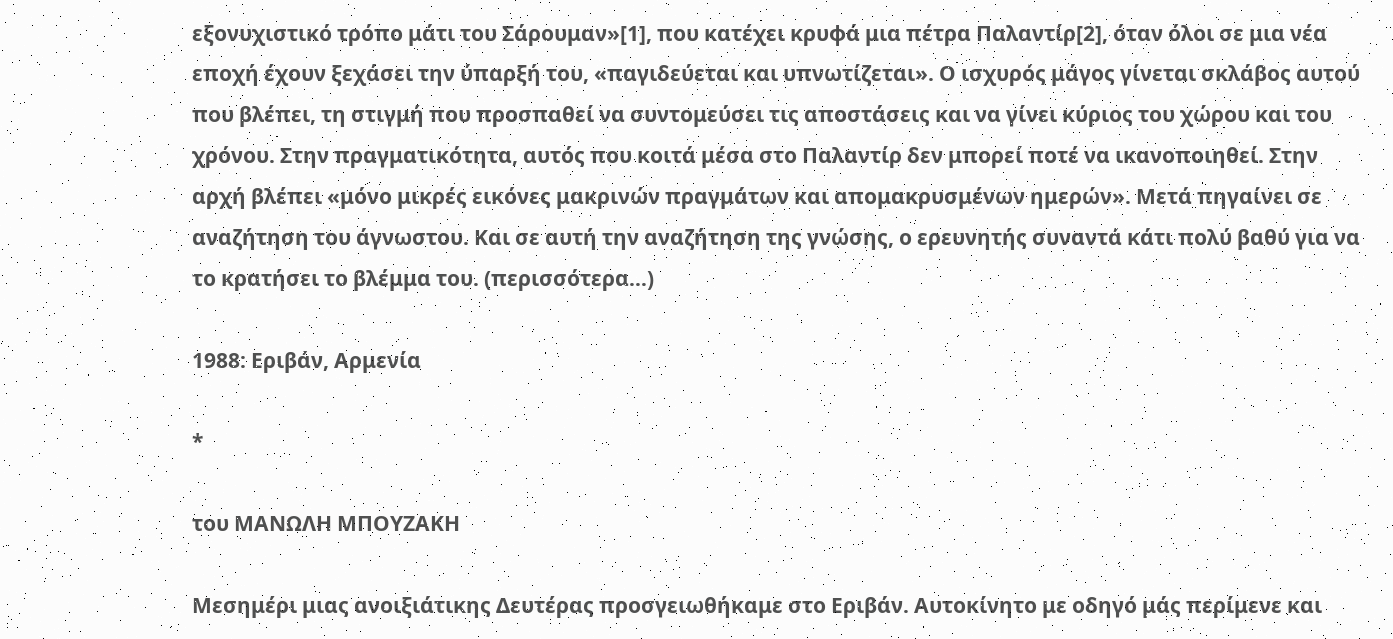εξονυχιστικό τρόπο μάτι του Σάρουμαν»[1], που κατέχει κρυφά μια πέτρα Παλαντίρ[2], όταν όλοι σε μια νέα εποχή έχουν ξεχάσει την ύπαρξή του, «παγιδεύεται και υπνωτίζεται». Ο ισχυρός μάγος γίνεται σκλάβος αυτού που βλέπει, τη στιγμή που προσπαθεί να συντομεύσει τις αποστάσεις και να γίνει κύριος του χώρου και του χρόνου. Στην πραγματικότητα, αυτός που κοιτά μέσα στο Παλαντίρ δεν μπορεί ποτέ να ικανοποιηθεί. Στην αρχή βλέπει «μόνο μικρές εικόνες μακρινών πραγμάτων και απομακρυσμένων ημερών». Μετά πηγαίνει σε αναζήτηση του άγνωστου. Και σε αυτή την αναζήτηση της γνώσης, ο ερευνητής συναντά κάτι πολύ βαθύ για να το κρατήσει το βλέμμα του. (περισσότερα…)

1988: Εριβάν, Αρμενία

*

του ΜΑΝΩΛΗ ΜΠΟΥΖΑΚΗ

Μεσημέρι μιας ανοιξιάτικης Δευτέρας προσγειωθήκαμε στο Εριβάν. Αυτοκίνητο με οδηγό μάς περίμενε και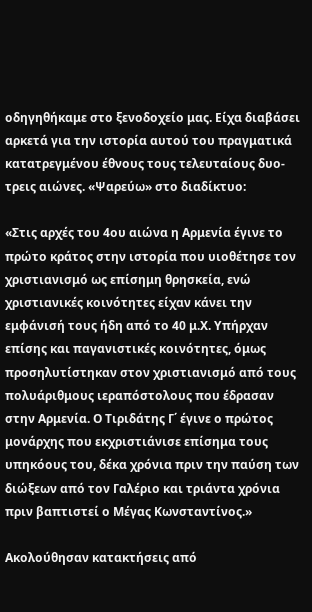οδηγηθήκαμε στο ξενοδοχείο μας. Είχα διαβάσει αρκετά για την ιστορία αυτού του πραγματικά κατατρεγμένου έθνους τους τελευταίους δυο-τρεις αιώνες. «Ψαρεύω» στο διαδίκτυο:

«Στις αρχές του 4ου αιώνα η Αρμενία έγινε το πρώτο κράτος στην ιστορία που υιοθέτησε τον χριστιανισμό ως επίσημη θρησκεία, ενώ χριστιανικές κοινότητες είχαν κάνει την εμφάνισή τους ήδη από το 40 μ.Χ. Υπήρχαν επίσης και παγανιστικές κοινότητες, όμως προσηλυτίστηκαν στον χριστιανισμό από τους πολυάριθμους ιεραπόστολους που έδρασαν στην Αρμενία. Ο Τιριδάτης Γ΄ έγινε ο πρώτος μονάρχης που εκχριστιάνισε επίσημα τους υπηκόους του, δέκα χρόνια πριν την παύση των διώξεων από τον Γαλέριο και τριάντα χρόνια πριν βαπτιστεί ο Μέγας Κωνσταντίνος.»

Ακολούθησαν κατακτήσεις από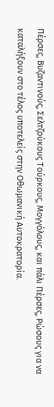Πέρσες, Βυζαντινούς, Σελτζούκους Τούρκους, Μογγόλους, και πάλι Πέρσες, Ρώσους για να καταλήξουν στο τέλος υποτελείς στην Οθωμανική Αυτοκρατορία.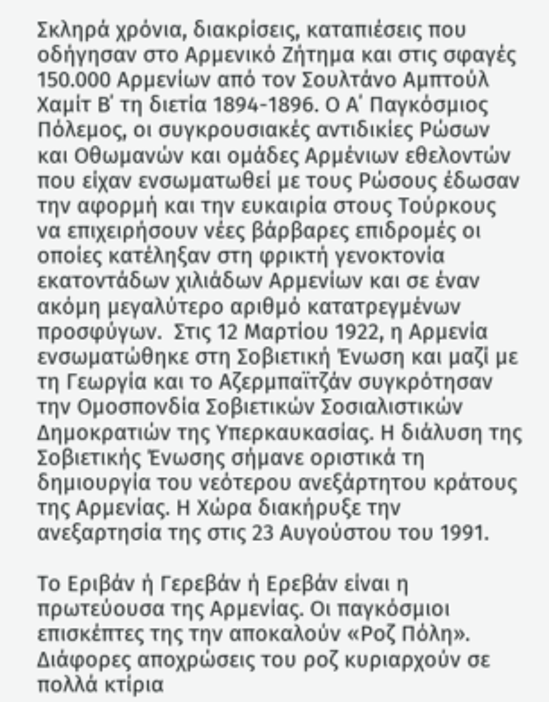Σκληρά χρόνια, διακρίσεις, καταπιέσεις που οδήγησαν στο Αρμενικό Ζήτημα και στις σφαγές 150.000 Αρμενίων από τον Σουλτάνο Αμπτούλ Χαμίτ Β΄ τη διετία 1894-1896. Ο Α΄ Παγκόσμιος Πόλεμος, οι συγκρουσιακές αντιδικίες Ρώσων και Οθωμανών και ομάδες Αρμένιων εθελοντών που είχαν ενσωματωθεί με τους Ρώσους έδωσαν την αφορμή και την ευκαιρία στους Τούρκους να επιχειρήσουν νέες βάρβαρες επιδρομές οι οποίες κατέληξαν στη φρικτή γενοκτονία εκατοντάδων χιλιάδων Αρμενίων και σε έναν ακόμη μεγαλύτερο αριθμό κατατρεγμένων προσφύγων.  Στις 12 Μαρτίου 1922, η Αρμενία ενσωματώθηκε στη Σοβιετική Ένωση και μαζί με τη Γεωργία και το Αζερμπαϊτζάν συγκρότησαν την Ομοσπονδία Σοβιετικών Σοσιαλιστικών Δημοκρατιών της Υπερκαυκασίας. Η διάλυση της Σοβιετικής Ένωσης σήμανε οριστικά τη δημιουργία του νεότερου ανεξάρτητου κράτους της Αρμενίας. Η Χώρα διακήρυξε την ανεξαρτησία της στις 23 Αυγούστου του 1991.

Το Εριβάν ή Γερεβάν ή Ερεβάν είναι η πρωτεύουσα της Αρμενίας. Οι παγκόσμιοι επισκέπτες της την αποκαλούν «Ροζ Πόλη». Διάφορες αποχρώσεις του ροζ κυριαρχούν σε πολλά κτίρια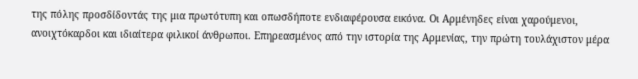της πόλης προσδίδοντάς της μια πρωτότυπη και οπωσδήποτε ενδιαφέρουσα εικόνα. Οι Αρμένηδες είναι χαρούμενοι, ανοιχτόκαρδοι και ιδιαίτερα φιλικοί άνθρωποι. Επηρεασμένος από την ιστορία της Αρμενίας, την πρώτη τουλάχιστον μέρα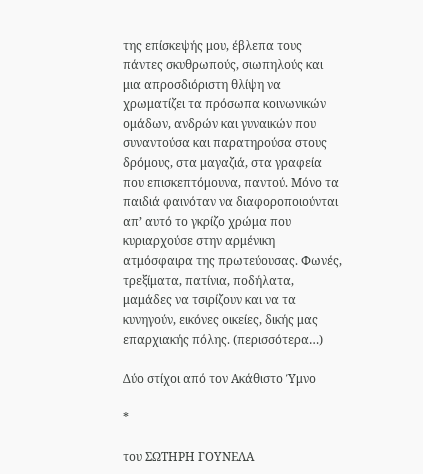της επίσκεψής μου, έβλεπα τους πάντες σκυθρωπούς, σιωπηλούς και μια απροσδιόριστη θλίψη να χρωματίζει τα πρόσωπα κοινωνικών ομάδων, ανδρών και γυναικών που συναντούσα και παρατηρούσα στους δρόμους, στα μαγαζιά, στα γραφεία που επισκεπτόμουνα, παντού. Μόνο τα παιδιά φαινόταν να διαφοροποιούνται απ’ αυτό το γκρίζο χρώμα που κυριαρχούσε στην αρμένικη ατμόσφαιρα της πρωτεύουσας. Φωνές, τρεξίματα, πατίνια, ποδήλατα, μαμάδες να τσιρίζουν και να τα κυνηγούν, εικόνες οικείες, δικής μας επαρχιακής πόλης. (περισσότερα…)

Δύο στίχοι από τον Ακάθιστο Ύμνο

*

του ΣΩΤΗΡΗ ΓΟΥΝΕΛΑ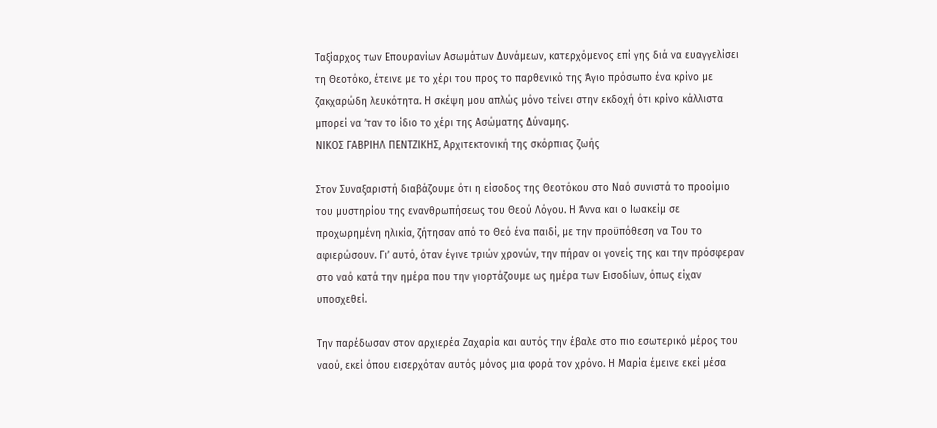Ταξίαρχος των Επουρανίων Ασωμάτων Δυνάμεων, κατερχόμενος επί γης διά να ευαγγελίσει τη Θεοτόκο, έτεινε με το χέρι του προς το παρθενικό της Άγιο πρόσωπο ένα κρίνο με ζακχαρώδη λευκότητα. Η σκέψη μου απλώς μόνο τείνει στην εκδοχή ότι κρίνο κάλλιστα μπορεί να ’ταν το ίδιο το χέρι της Ασώματης Δύναμης.
ΝΙΚΟΣ ΓΑΒΡΙΗΛ ΠΕΝΤΖΙΚΗΣ, Αρχιτεκτονική της σκόρπιας ζωής

Στον Συναξαριστή διαβάζουμε ότι η είσοδος της Θεοτόκου στο Ναό συνιστά το προοίμιο του μυστηρίου της ενανθρωπήσεως του Θεού Λόγου. Η Άννα και ο Ιωακείμ σε προχωρημένη ηλικία, ζήτησαν από το Θεό ένα παιδί, με την προϋπόθεση να Του το αφιερώσουν. Γι’ αυτό, όταν έγινε τριών χρονών, την πήραν οι γονείς της και την πρόσφεραν στο ναό κατά την ημέρα που την γιορτάζουμε ως ημέρα των Εισοδίων, όπως είχαν υποσχεθεί.

Την παρέδωσαν στον αρχιερέα Ζαχαρία και αυτός την έβαλε στο πιο εσωτερικό μέρος του ναού, εκεί όπου εισερχόταν αυτός μόνος μια φορά τον χρόνο. Η Μαρία έμεινε εκεί μέσα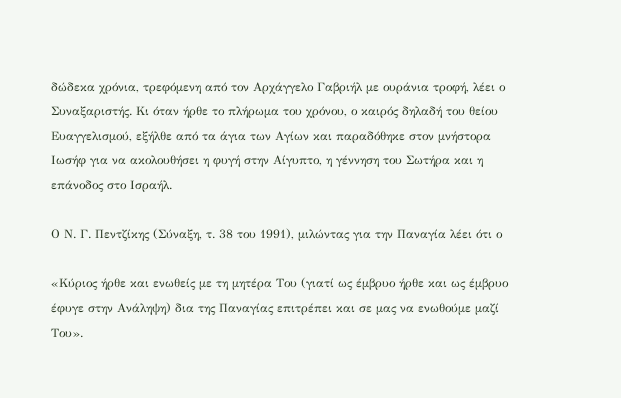δώδεκα χρόνια, τρεφόμενη από τον Αρχάγγελο Γαβριήλ με ουράνια τροφή, λέει ο Συναξαριστής. Κι όταν ήρθε το πλήρωμα του χρόνου, ο καιρός δηλαδή του θείου Ευαγγελισμού, εξήλθε από τα άγια των Αγίων και παραδόθηκε στον μνήστορα Ιωσήφ για να ακολουθήσει η φυγή στην Αίγυπτο, η γέννηση του Σωτήρα και η επάνοδος στο Ισραήλ.

Ο Ν. Γ. Πεντζίκης (Σύναξη, τ. 38 του 1991), μιλώντας για την Παναγία λέει ότι ο

«Κύριος ήρθε και ενωθείς με τη μητέρα Του (γιατί ως έμβρυο ήρθε και ως έμβρυο έφυγε στην Ανάληψη) δια της Παναγίας επιτρέπει και σε μας να ενωθούμε μαζί Του».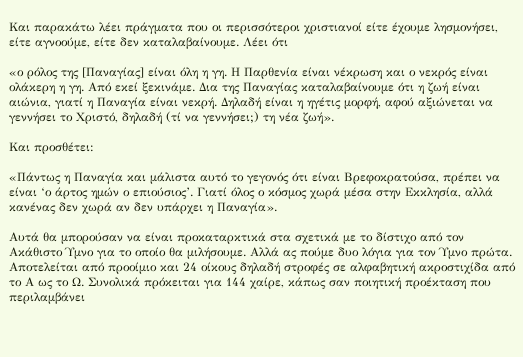Και παρακάτω λέει πράγματα που οι περισσότεροι χριστιανοί είτε έχουμε λησμονήσει, είτε αγνοούμε, είτε δεν καταλαβαίνουμε. Λέει ότι

«ο ρόλος της [Παναγίας] είναι όλη η γη. Η Παρθενία είναι νέκρωση και ο νεκρός είναι ολάκερη η γη. Από εκεί ξεκινάμε. Δια της Παναγίας καταλαβαίνουμε ότι η ζωή είναι αιώνια, γιατί η Παναγία είναι νεκρή. Δηλαδή είναι η ηγέτις μορφή, αφού αξιώνεται να γεννήσει το Χριστό, δηλαδή (τί να γεννήσει;) τη νέα ζωή».

Και προσθέτει:

«Πάντως η Παναγία και μάλιστα αυτό το γεγονός ότι είναι Βρεφοκρατούσα, πρέπει να είναι ‘ο άρτος ημών ο επιούσιος’. Γιατί όλος ο κόσμος χωρά μέσα στην Εκκλησία, αλλά κανένας δεν χωρά αν δεν υπάρχει η Παναγία».

Αυτά θα μπορούσαν να είναι προκαταρκτικά στα σχετικά με το δίστιχο από τον Ακάθιστο Ύμνο για το οποίο θα μιλήσουμε. Αλλά ας πούμε δυο λόγια για τον Ύμνο πρώτα. Αποτελείται από προοίμιο και 24 οίκους δηλαδή στροφές σε αλφαβητική ακροστιχίδα από το Α ως το Ω. Συνολικά πρόκειται για 144 χαίρε, κάπως σαν ποιητική προέκταση που περιλαμβάνει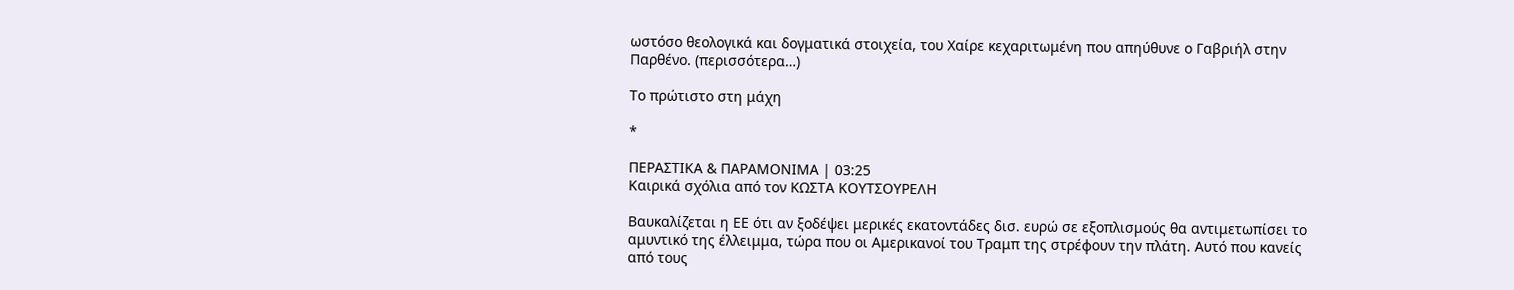ωστόσο θεολογικά και δογματικά στοιχεία, του Χαίρε κεχαριτωμένη που απηύθυνε ο Γαβριήλ στην Παρθένο. (περισσότερα…)

Το πρώτιστο στη μάχη

*

ΠΕΡΑΣΤΙΚΑ & ΠΑΡΑΜΟΝΙΜΑ | 03:25
Καιρικά σχόλια από τον ΚΩΣΤΑ ΚΟΥΤΣΟΥΡΕΛΗ

Βαυκαλίζεται η ΕΕ ότι αν ξοδέψει μερικές εκατοντάδες δισ. ευρώ σε εξοπλισμούς θα αντιμετωπίσει το αμυντικό της έλλειμμα, τώρα που οι Αμερικανοί του Τραμπ της στρέφουν την πλάτη. Αυτό που κανείς από τους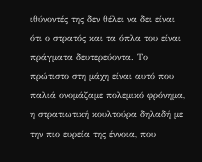ιθύνοντές της δεν θέλει να δει είναι ότι ο στρατός και τα όπλα του είναι πράγματα δευτερεύοντα. Το πρώτιστο στη μάχη είναι αυτό που παλιά ονομάζαμε πολεμικό φρόνημα, η στρατιωτική κουλτούρα δηλαδή με την πιο ευρεία της έννοια, που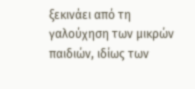ξεκινάει από τη γαλούχηση των μικρών παιδιών, ιδίως των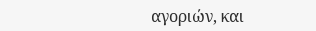αγοριών, και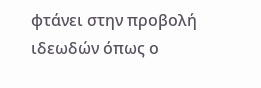φτάνει στην προβολή ιδεωδών όπως ο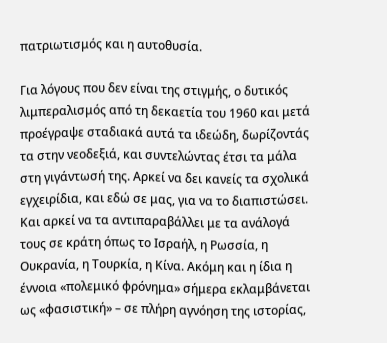πατριωτισμός και η αυτοθυσία.

Για λόγους που δεν είναι της στιγμής, ο δυτικός λιμπεραλισμός από τη δεκαετία του 1960 και μετά προέγραψε σταδιακά αυτά τα ιδεώδη, δωρίζοντάς τα στην νεοδεξιά, και συντελώντας έτσι τα μάλα στη γιγάντωσή της. Αρκεί να δει κανείς τα σχολικά εγχειρίδια, και εδώ σε μας, για να το διαπιστώσει. Και αρκεί να τα αντιπαραβάλλει με τα ανάλογά τους σε κράτη όπως το Ισραήλ, η Ρωσσία, η Ουκρανία, η Τουρκία, η Κίνα. Ακόμη και η ίδια η έννοια «πολεμικό φρόνημα» σήμερα εκλαμβάνεται ως «φασιστική» – σε πλήρη αγνόηση της ιστορίας,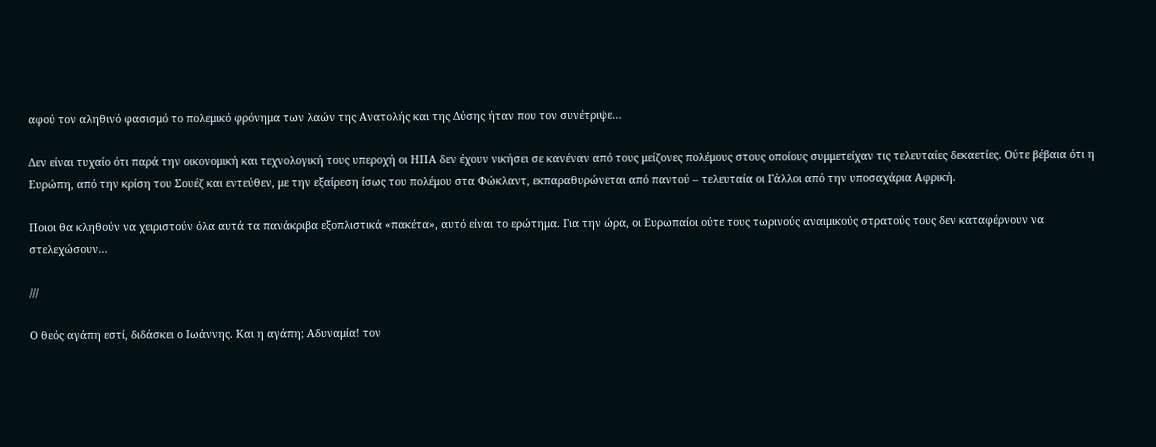αφού τον αληθινό φασισμό το πολεμικό φρόνημα των λαών της Ανατολής και της Δύσης ήταν που τον συνέτριψε…

Δεν είναι τυχαίο ότι παρά την οικονομική και τεχνολογική τους υπεροχή οι ΗΠΑ δεν έχουν νικήσει σε κανέναν από τους μείζονες πολέμους στους οποίους συμμετείχαν τις τελευταίες δεκαετίες. Ούτε βέβαια ότι η Ευρώπη, από την κρίση του Σουέζ και εντεύθεν, με την εξαίρεση ίσως του πολέμου στα Φώκλαντ, εκπαραθυρώνεται από παντού – τελευταία οι Γάλλοι από την υποσαχάρια Αφρική.

Ποιοι θα κληθούν να χειριστούν όλα αυτά τα πανάκριβα εξοπλιστικά «πακέτα», αυτό είναι το ερώτημα. Για την ώρα, οι Ευρωπαίοι ούτε τους τωρινούς αναιμικούς στρατούς τους δεν καταφέρνουν να στελεχώσουν…

///

Ο θεός αγάπη εστί, διδάσκει ο Ιωάννης. Και η αγάπη; Αδυναμία! τον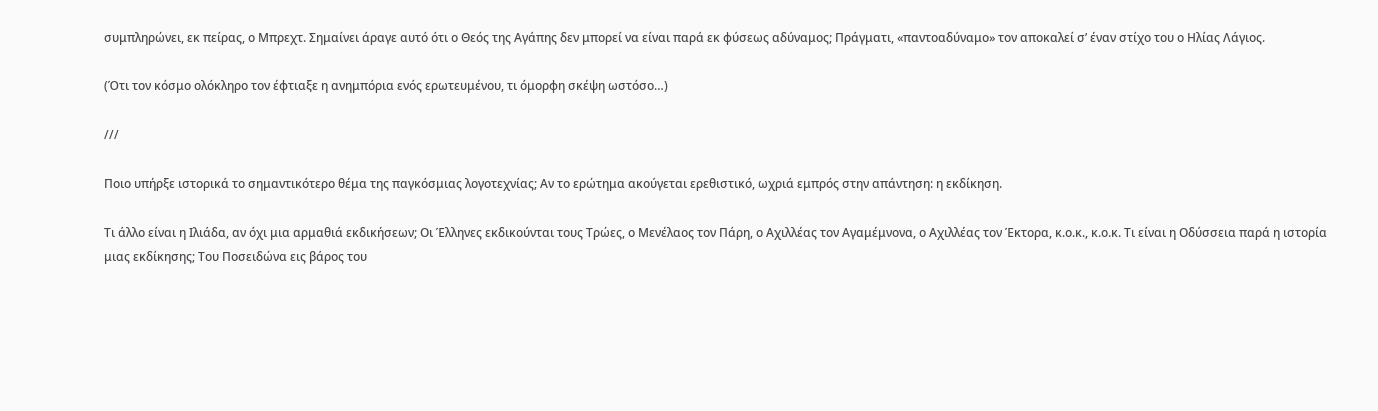συμπληρώνει, εκ πείρας, ο Μπρεχτ. Σημαίνει άραγε αυτό ότι ο Θεός της Αγάπης δεν μπορεί να είναι παρά εκ φύσεως αδύναμος; Πράγματι, «παντοαδύναμο» τον αποκαλεί σ’ έναν στίχο του ο Ηλίας Λάγιος.

(Ότι τον κόσμο ολόκληρο τον έφτιαξε η ανημπόρια ενός ερωτευμένου, τι όμορφη σκέψη ωστόσο…)

///

Ποιο υπήρξε ιστορικά το σημαντικότερο θέμα της παγκόσμιας λογοτεχνίας; Αν το ερώτημα ακούγεται ερεθιστικό, ωχριά εμπρός στην απάντηση: η εκδίκηση.

Τι άλλο είναι η Ιλιάδα, αν όχι μια αρμαθιά εκδικήσεων; Οι Έλληνες εκδικούνται τους Τρώες, ο Μενέλαος τον Πάρη, ο Αχιλλέας τον Αγαμέμνονα, ο Αχιλλέας τον Έκτορα, κ.ο.κ., κ.ο.κ. Τι είναι η Οδύσσεια παρά η ιστορία μιας εκδίκησης; Του Ποσειδώνα εις βάρος του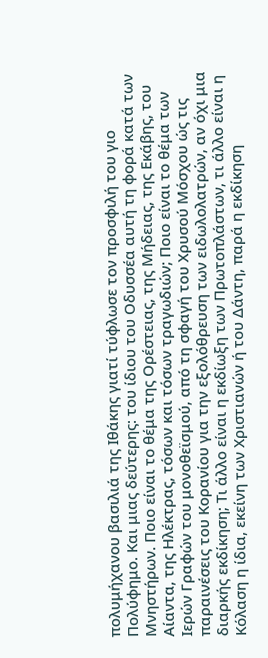πολυμήχανου βασιλιά της Ιθάκης γιατί τύφλωσε τον προσφιλή του γιο Πολύφημο. Και μιας δεύτερης: του ίδιου του Οδυσσέα αυτή τη φορά κατά των Μνηστήρων. Ποιο είναι το θέμα της Ορέστειας, της Μήδειας, της Εκάβης, του Αίαντα, της Ηλέκτρας, τόσων και τόσων τραγωδιών; Ποιο είναι το θέμα των Ιερών Γραφών του μονοθεϊσμού, από τη σφαγή του Χρυσού Μόσχου ώς τις παραινέσεις του Κορανίου για την εξολόθρευση των ειδωλολατρών, αν όχι μια διαρκής εκδίκηση; Τι άλλο είναι η εκδίωξη των Πρωτοπλάστων, τι άλλο είναι η Κόλαση η ίδια, εκείνη των Χριστιανών ή του Δάντη, παρά η εκδίκηση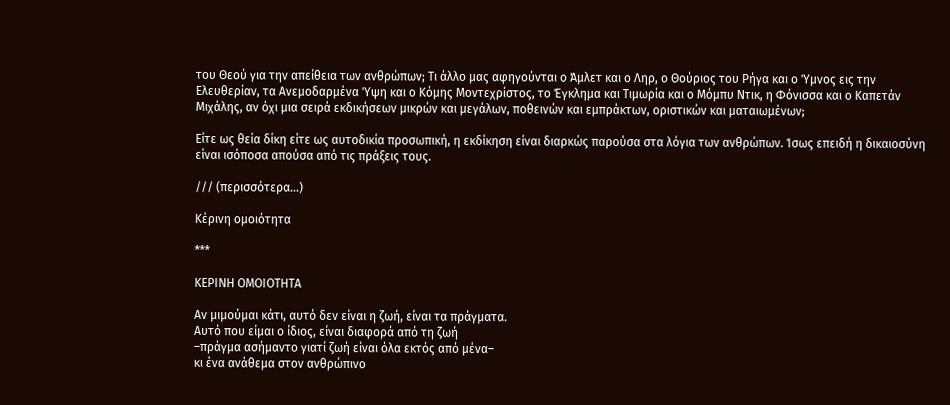του Θεού για την απείθεια των ανθρώπων; Τι άλλο μας αφηγούνται ο Άμλετ και ο Ληρ, ο Θούριος του Ρήγα και ο Ύμνος εις την Ελευθερίαν, τα Ανεμοδαρμένα Ύψη και ο Κόμης Μοντεχρίστος, το Έγκλημα και Τιμωρία και ο Μόμπυ Ντικ, η Φόνισσα και ο Καπετάν Μιχάλης, αν όχι μια σειρά εκδικήσεων μικρών και μεγάλων, ποθεινών και εμπράκτων, οριστικών και ματαιωμένων;

Είτε ως θεία δίκη είτε ως αυτοδικία προσωπική, η εκδίκηση είναι διαρκώς παρούσα στα λόγια των ανθρώπων. Ίσως επειδή η δικαιοσύνη είναι ισόποσα απούσα από τις πράξεις τους.

/// (περισσότερα…)

Κέρινη ομοιότητα

***

ΚΕΡΙΝΗ ΟΜΟΙΟΤΗΤΑ

Αν μιμούμαι κάτι, αυτό δεν είναι η ζωή, είναι τα πράγματα.
Αυτό που είμαι ο ίδιος, είναι διαφορά από τη ζωή
–πράγμα ασήμαντο γιατί ζωή είναι όλα εκτός από μένα–
κι ένα ανάθεμα στον ανθρώπινο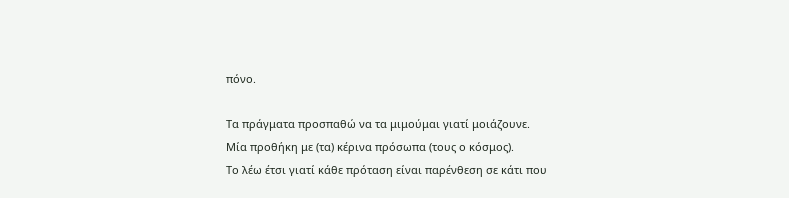πόνο.

Τα πράγματα προσπαθώ να τα μιμούμαι γιατί μοιάζουνε.
Μία προθήκη με (τα) κέρινα πρόσωπα (τους ο κόσμος).
Το λέω έτσι γιατί κάθε πρόταση είναι παρένθεση σε κάτι που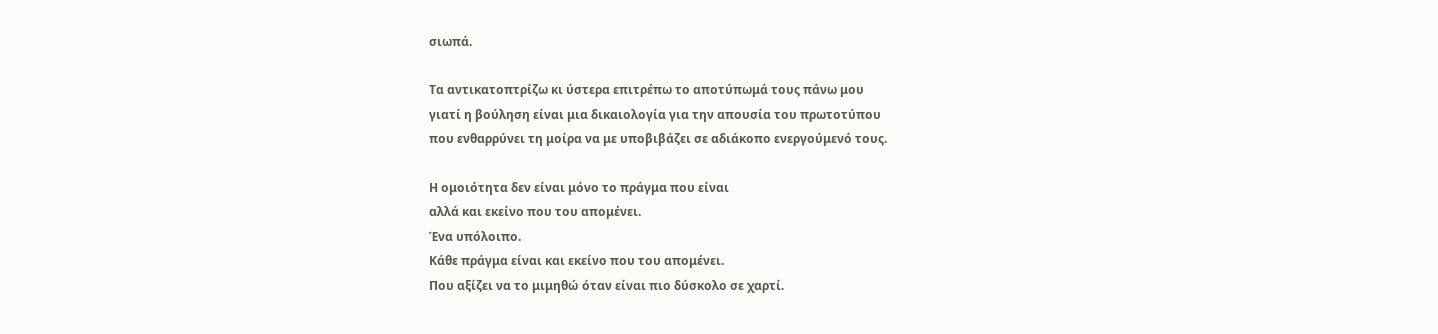σιωπά.

Τα αντικατοπτρίζω κι ύστερα επιτρέπω το αποτύπωμά τους πάνω μου
γιατί η βούληση είναι μια δικαιολογία για την απουσία του πρωτοτύπου
που ενθαρρύνει τη μοίρα να με υποβιβάζει σε αδιάκοπο ενεργούμενό τους.

Η ομοιότητα δεν είναι μόνο το πράγμα που είναι
αλλά και εκείνο που του απομένει.
Ένα υπόλοιπο.
Κάθε πράγμα είναι και εκείνο που του απομένει.
Που αξίζει να το μιμηθώ όταν είναι πιο δύσκολο σε χαρτί.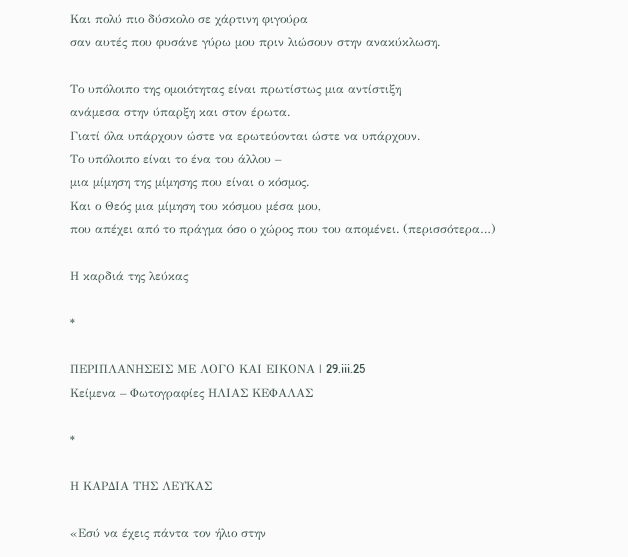Και πολύ πιο δύσκολο σε χάρτινη φιγούρα
σαν αυτές που φυσάνε γύρω μου πριν λιώσουν στην ανακύκλωση.

Το υπόλοιπο της ομοιότητας είναι πρωτίστως μια αντίστιξη
ανάμεσα στην ύπαρξη και στον έρωτα.
Γιατί όλα υπάρχουν ώστε να ερωτεύονται ώστε να υπάρχουν.
Το υπόλοιπο είναι το ένα του άλλου –
μια μίμηση της μίμησης που είναι ο κόσμος.
Και ο Θεός μια μίμηση του κόσμου μέσα μου,
που απέχει από το πράγμα όσο ο χώρος που του απομένει. (περισσότερα…)

Η καρδιά της λεύκας

*

ΠΕΡΙΠΛΑΝΗΣΕΙΣ ΜΕ ΛΟΓΟ ΚΑΙ ΕΙΚΟΝΑ | 29.iii.25
Κείμενα – Φωτογραφίες ΗΛΙΑΣ ΚΕΦΑΛΑΣ

*

Η ΚΑΡΔΙΑ ΤΗΣ ΛΕΥΚΑΣ

«Εσύ να έχεις πάντα τον ήλιο στην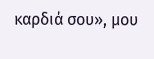καρδιά σου», μου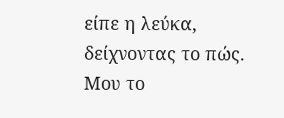είπε η λεύκα, δείχνοντας το πώς. Μου το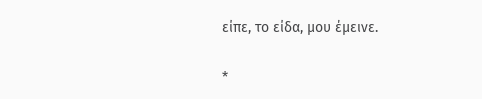είπε, το είδα, μου έμεινε.

*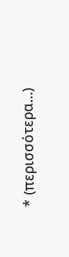* (περισσότερα…)